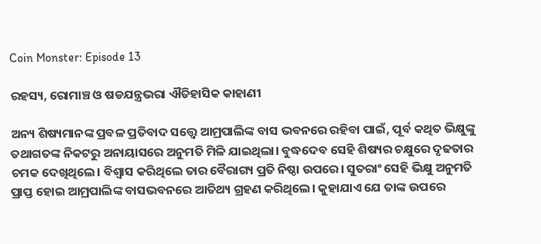Coin Monster: Episode 13

ରହସ୍ୟ, ରୋମାଞ୍ଚ ଓ ଷଡଯନ୍ତ୍ରଭରା ଐତିହାସିକ କାହାଣୀ

ଅନ୍ୟ ଶିଷ୍ୟମାନଙ୍କ ପ୍ରବଳ ପ୍ରତିବାଦ ସତ୍ତ୍ଵେ ଆମ୍ରପାଲିଙ୍କ ବାସ ଭବନରେ ରହିବା ପାଇଁ, ପୂର୍ବ କଥିତ ଭିକ୍ଷୁଙ୍କୁ ତଥାଗତଙ୍କ ନିକଟରୁ ଅନାୟାସରେ ଅନୁମତି ମିଳି ଯାଇଥିଲା। ବୁଦ୍ଧଦେବ ସେହି ଶିଷ୍ୟର ଚକ୍ଷୁରେ ଦୃଢତାର ଚମକ ଦେଖିଥିଲେ। ବିଶ୍ଵାସ କରିଥିଲେ ତାର ବୈରାଗ୍ୟ ପ୍ରତି ନିଷ୍ଠା ଉପରେ। ସୁତରାଂ ସେହି ଭିକ୍ଷୁ ଅନୁମତି ପ୍ରାପ୍ତ ହୋଇ ଆମ୍ରପାଲିଙ୍କ ବାସଭବନରେ ଆତିଥ୍ୟ ଗ୍ରହଣ କରିଥିଲେ। କୁହାଯାଏ ଯେ ତାଙ୍କ ଉପରେ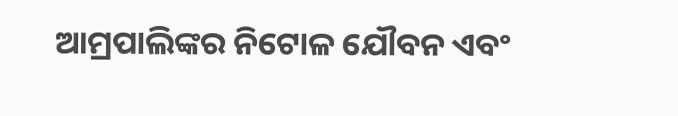ଆମ୍ରପାଲିଙ୍କର ନିଟୋଳ ଯୌବନ ଏବଂ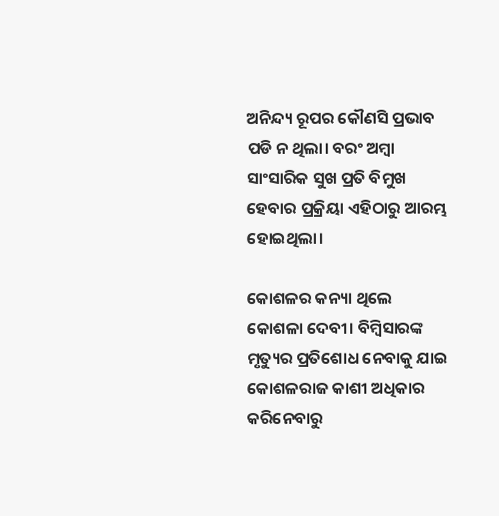ଅନିନ୍ଦ୍ୟ ରୂପର କୌଣସି ପ୍ରଭାବ ପଡି ନ ଥିଲା। ବରଂ ଅମ୍ବା ସାଂସାରିକ ସୁଖ ପ୍ରତି ବିମୁଖ ହେବାର ପ୍ରକ୍ରିୟା ଏହିଠାରୁ ଆରମ୍ଭ ହୋଇଥିଲା।

କୋଶଳର କନ୍ୟା ଥିଲେ କୋଶଳା ଦେବୀ। ବିମ୍ବିସାରଙ୍କ ମୃତ୍ୟୁର ପ୍ରତିଶୋଧ ନେବାକୁ ଯାଇ କୋଶଳରାଜ କାଶୀ ଅଧିକାର କରିନେବାରୁ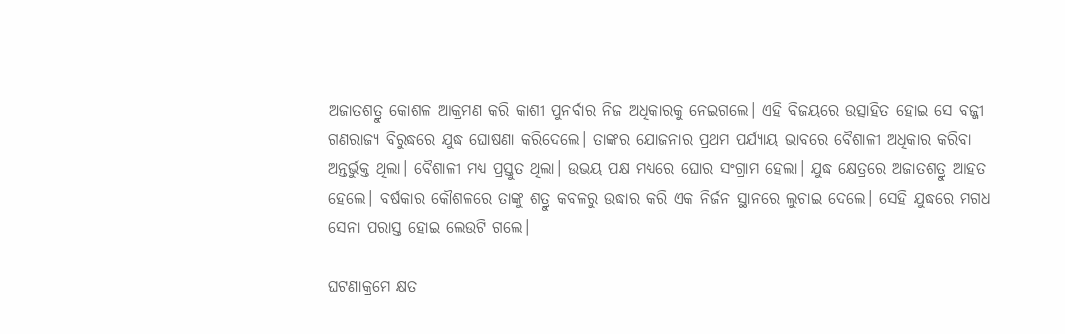ଅଜାତଶତ୍ରୁ କୋଶଳ ଆକ୍ରମଣ କରି କାଶୀ ପୁନର୍ବାର ନିଜ ଅଧିକାରକୁ ନେଇଗଲେ। ଏହି ବିଜୟରେ ଉତ୍ସାହିତ ହୋଇ ସେ ବଜ୍ଜୀ ଗଣରାଜ୍ୟ ବିରୁଦ୍ଧରେ ଯୁଦ୍ଧ ଘୋଷଣା କରିଦେଲେ। ତାଙ୍କର ଯୋଜନାର ପ୍ରଥମ ପର୍ଯ୍ୟାୟ ଭାବରେ ବୈଶାଳୀ ଅଧିକାର କରିବା ଅନ୍ତର୍ଭୁକ୍ତ ଥିଲା। ବୈଶାଳୀ ମଧ୍ୟ ପ୍ରସ୍ତୁତ ଥିଲା। ଉଭୟ ପକ୍ଷ ମଧ୍ୟରେ ଘୋର ସଂଗ୍ରାମ ହେଲା। ଯୁଦ୍ଧ କ୍ଷେତ୍ରରେ ଅଜାତଶତ୍ରୁ ଆହତ ହେଲେ। ବର୍ଷକାର କୌଶଳରେ ତାଙ୍କୁ ଶତ୍ରୁ କବଳରୁ ଉଦ୍ଧାର କରି ଏକ ନିର୍ଜନ ସ୍ଥାନରେ ଲୁଚାଇ ଦେଲେ। ସେହି ଯୁଦ୍ଧରେ ମଗଧ ସେନା ପରାସ୍ତ ହୋଇ ଲେଉଟି ଗଲେ।

ଘଟଣାକ୍ରମେ କ୍ଷତ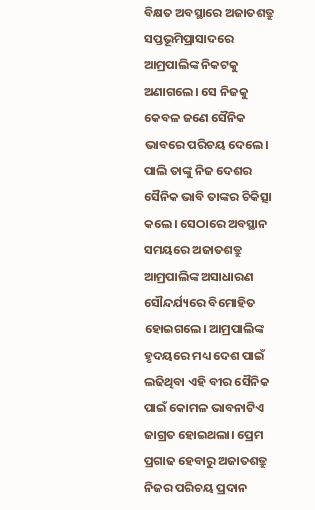ବିକ୍ଷତ ଅବସ୍ଥାରେ ଅଜାତଶତ୍ରୁ ସପ୍ତଭୂମିପ୍ରାସାଦରେ ଆମ୍ରପାଲିଙ୍କ ନିକଟକୁ ଅଣାଗଲେ। ସେ ନିଜକୁ କେବଳ ଜଣେ ସୈନିକ ଭାବରେ ପରିଚୟ ଦେଲେ। ପାଲି ତାଙ୍କୁ ନିଜ ଦେଶର ସୈନିକ ଭାବି ତାଙ୍କର ଚିକିତ୍ସା କଲେ। ସେଠାରେ ଅବସ୍ଥାନ ସମୟରେ ଅଜାତଶତ୍ରୁ ଆମ୍ରପାଲିଙ୍କ ଅସାଧାରଣ ସୌନ୍ଦର୍ଯ୍ୟରେ ବିମୋହିତ ହୋଇଗଲେ। ଆମ୍ରପାଲିଙ୍କ ହୃଦୟରେ ମଧ୍ୟ ଦେଶ ପାଇଁ ଲଢିଥିବା ଏହି ବୀର ସୈନିକ ପାଇଁ କୋମଳ ଭାବନାଟିଏ ଜାଗ୍ରତ ହୋଇଥଲା। ପ୍ରେମ ପ୍ରଗାଢ ହେବାରୁ ଅଜାତଶତ୍ରୁ ନିଜର ପରିଚୟ ପ୍ରଦାନ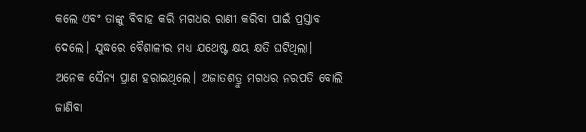କଲେ ଏବଂ ତାଙ୍କୁ ବିବାହ କରି ମଗଧର ରାଣୀ କରିବା ପାଇଁ ପ୍ରସ୍ତାବ ଦେଲେ। ଯୁଦ୍ଧରେ ବୈଶାଳୀର ମଧ୍ୟ ଯଥେଷ୍ଟ କ୍ଷୟ କ୍ଷତି ଘଟିଥିଲା। ଅନେକ ସୈନ୍ୟ ପ୍ରାଣ ହରାଇଥିଲେ। ଅଜାତଶତ୍ରୁ ମଗଧର ନରପତି ବୋଲି ଜାଣିବା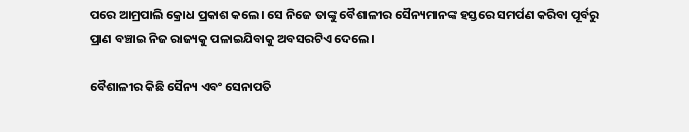ପରେ ଆମ୍ରପାଲି କ୍ରୋଧ ପ୍ରକାଶ କଲେ। ସେ ନିଜେ ତାଙ୍କୁ ବୈଶାଳୀର ସୈନ୍ୟମାନଙ୍କ ହସ୍ତରେ ସମର୍ପଣ କରିବା ପୂର୍ବରୁ ପ୍ରାଣ ବଞ୍ଚାଇ ନିଜ ରାଜ୍ୟକୁ ପଳାଇଯିବାକୁ ଅବସରଟିଏ ଦେଲେ।

ବୈଶାଳୀର କିଛି ସୈନ୍ୟ ଏବଂ ସେନାପତି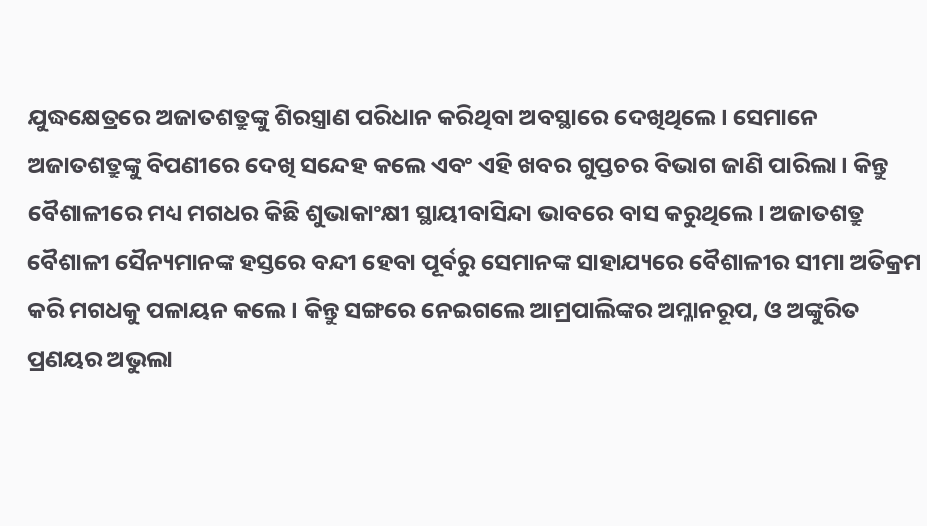ଯୁଦ୍ଧକ୍ଷେତ୍ରରେ ଅଜାତଶତ୍ରୁଙ୍କୁ ଶିରସ୍ତ୍ରାଣ ପରିଧାନ କରିଥିବା ଅବସ୍ଥାରେ ଦେଖିଥିଲେ। ସେମାନେ ଅଜାତଶତ୍ରୁଙ୍କୁ ବିପଣୀରେ ଦେଖି ସନ୍ଦେହ କଲେ ଏବଂ ଏହି ଖବର ଗୁପ୍ତଚର ବିଭାଗ ଜାଣି ପାରିଲା। କିନ୍ତୁ ବୈଶାଳୀରେ ମଧ୍ୟ ମଗଧର କିଛି ଶୁଭାକାଂକ୍ଷୀ ସ୍ଥାୟୀବାସିନ୍ଦା ଭାବରେ ବାସ କରୁଥିଲେ। ଅଜାତଶତ୍ରୁ ବୈଶାଳୀ ସୈନ୍ୟମାନଙ୍କ ହସ୍ତରେ ବନ୍ଦୀ ହେବା ପୂର୍ବରୁ ସେମାନଙ୍କ ସାହାଯ୍ୟରେ ବୈଶାଳୀର ସୀମା ଅତିକ୍ରମ କରି ମଗଧକୁ ପଳାୟନ କଲେ। କିନ୍ତୁ ସଙ୍ଗରେ ନେଇଗଲେ ଆମ୍ରପାଲିଙ୍କର ଅମ୍ଳାନରୂପ, ଓ ଅଙ୍କୁରିତ ପ୍ରଣୟର ଅଭୁଲା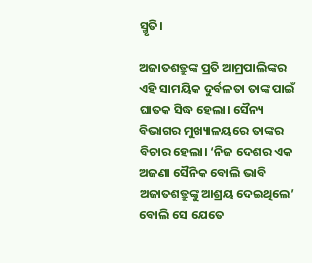ସ୍ମୃତି।

ଅଜାତଶତ୍ରୁଙ୍କ ପ୍ରତି ଆମ୍ରପାଲିଙ୍କର ଏହି ସାମୟିକ ଦୁର୍ବଳତା ତାଙ୍କ ପାଇଁ ଘାତକ ସିଦ୍ଧ ହେଲା। ସୈନ୍ୟ ବିଭାଗର ମୁଖ୍ୟାଳୟରେ ତାଙ୍କର ବିଚାର ହେଲା। ‘ନିଜ ଦେଶର ଏକ ଅଜଣା ସୈନିକ ବୋଲି ଭାବି ଅଜାତଶତ୍ରୁଙ୍କୁ ଆଶ୍ରୟ ଦେଇଥିଲେ’ ବୋଲି ସେ ଯେତେ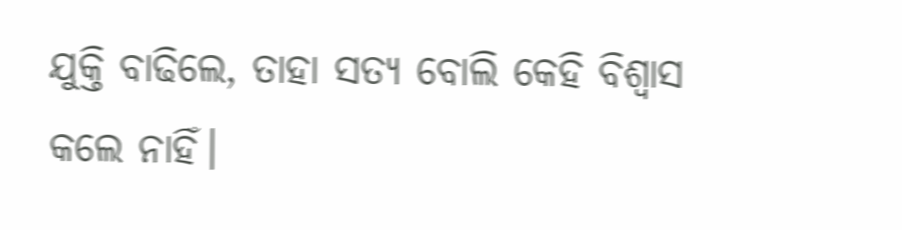ଯୁକ୍ତି ବାଢିଲେ, ତାହା ସତ୍ୟ ବୋଲି କେହି ବିଶ୍ଵାସ କଲେ ନାହିଁ।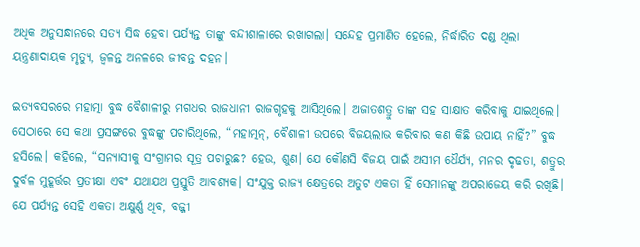ଅଧିକ ଅନୁସନ୍ଧାନରେ ସତ୍ୟ ସିଦ୍ଧ ହେବା ପର୍ଯ୍ୟନ୍ତ ତାଙ୍କୁ ବନ୍ଦୀଶାଳାରେ ରଖାଗଲା। ସନ୍ଦେହ ପ୍ରମାଣିତ ହେଲେ, ନିର୍ଦ୍ଧାରିତ ଦଣ୍ଡ ଥିଲା ୟନ୍ତ୍ରଣାଦାୟକ ମୃତ୍ୟୁ, ଜ୍ଵଳନ୍ତ ଅନଳରେ ଜୀବନ୍ତ ଦହନ।

ଇତ୍ୟବସରରେ ମହାତ୍ମା ବୁଦ୍ଧ ବୈଶାଳୀରୁ ମଗଧର ରାଜଧାନୀ ରାଜଗୃହକୁ ଆସିଥିଲେ। ଅଜାତଶତ୍ରୁ ତାଙ୍କ ସହ ସାକ୍ଷାତ କରିବାକୁ ଯାଇଥିଲେ। ସେଠାରେ ସେ କଥା ପ୍ରସଙ୍ଗରେ ବୁଦ୍ଧଙ୍କୁ ପଚାରିଥିଲେ, “ମହାତ୍ମନ୍, ବୈଶାଳୀ ଉପରେ ବିଜୟଲାଭ କରିବାର କଣ କିଛି ଉପାୟ ନାହିଁ?” ବୁଦ୍ଧ ହସିଲେ। କହିଲେ, “ସନ୍ୟାସୀକୁ ସଂଗ୍ରାମର ସୂତ୍ର ପଚାରୁଛ? ହେଉ, ଶୁଣ। ଯେ କୌଣସି ବିଜୟ ପାଇଁ ଅସୀମ ଧୈର୍ଯ୍ୟ, ମନର ଦୃଢତା, ଶତ୍ରୁର ଦୁର୍ବଳ ମୁହୂର୍ତ୍ତର ପ୍ରତୀକ୍ଷା ଏବଂ ଯଥାଯଥ ପ୍ରସ୍ତୁତି ଆବଶ୍ୟକ। ସଂଯୁକ୍ତ ରାଜ୍ୟ କ୍ଷେତ୍ରରେ ଅତୁଟ ଏକତା ହିଁ ସେମାନଙ୍କୁ ଅପରାଜେୟ କରି ରଖିଛି। ଯେ ପର୍ଯ୍ୟନ୍ତ ସେହି ଏକତା ଅକ୍ଷୁର୍ଣ୍ଣ ଥିବ, ବଜ୍ଜୀ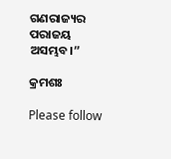ଗଣରାଜ୍ୟର ପରାଜୟ ଅସମ୍ଭବ।”

କ୍ରମଶଃ

Please follow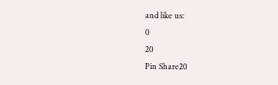and like us:
0
20
Pin Share20